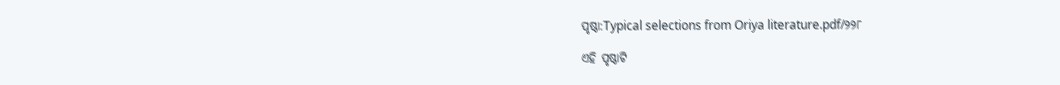ପୃଷ୍ଠା:Typical selections from Oriya literature.pdf/୨୨୮

ଏହି ପୃଷ୍ଠାଟି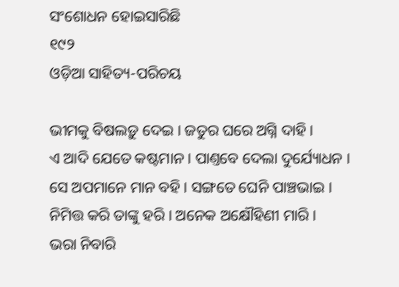ସଂଶୋଧନ ହୋଇସାରିଛି
୧୯୨
ଓଡ଼ିଆ ସାହିତ୍ୟ-ପରିଚୟ

ଭୀମକୁ ବିଷଲଡ଼ୁ ଦେଇ । ଜତୁର ଘରେ ଅଗ୍ନି ଦାହି ।
ଏ ଆଦି ଯେତେ କଷ୍ଟମାନ । ପାଣ୍ତବେ ଦେଲା ଦୁର୍ଯ୍ୟୋଧନ ।
ସେ ଅପମାନେ ମାନ ବହି । ସଙ୍ଗତେ ଘେନି ପାଞ୍ଚଭାଇ ।
ନିମିତ୍ତ କରି ତାଙ୍କୁ ହରି । ଅନେକ ଅକ୍ଷୌହିଣୀ ମାରି ।
ଭରା ନିବାରି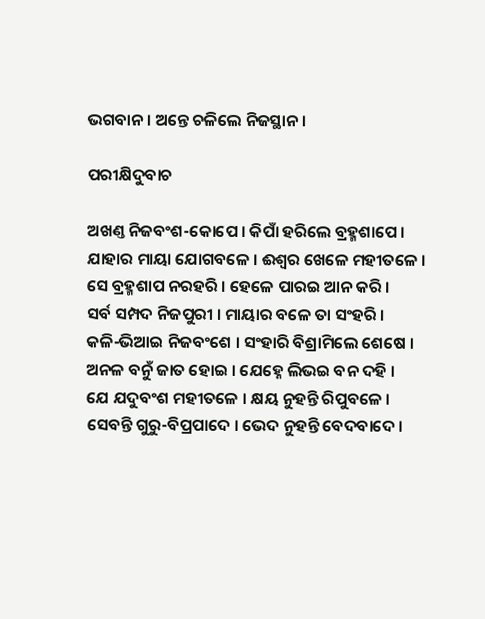ଭଗବାନ । ଅନ୍ତେ ଚଳିଲେ ନିଜସ୍ଥାନ ।

ପରୀକ୍ଷିଦୁବାଚ

ଅଖଣ୍ତ ନିଜବଂଶ-କୋପେ । କିପାଁ ହରିଲେ ବ୍ରହ୍ମଶାପେ ।
ଯାହାର ମାୟା ଯୋଗବଳେ । ଈଶ୍ୱର ଖେଳେ ମ‌ହୀତଳେ ।
ସେ ବ୍ରହ୍ମଶାପ ନରହରି । ହେଳେ ପାରଇ ଆନ କରି ।
ସର୍ବ ସମ୍ପଦ ନିଜପୁରୀ । ମାୟାର ବଳେ ତା ସଂହରି ।
କଳି-ଭିଆଇ ନିଜବଂଶେ । ସଂହାରି ବିଶ୍ରାମିଲେ ଶେଷେ ।
ଅନଳ ବନୁଁ ଜାତ ହୋଇ । ଯେହ୍ନେ ଲିଭଇ ବନ ଦ‌ହି ।
ଯେ ଯଦୁବଂଶ ମ‌ହୀତଳେ । କ୍ଷୟ ନୁହ‌ନ୍ତି ରିପୁବଳେ ।
ସେବନ୍ତି ଗୁରୁ-ବିପ୍ରପାଦେ । ଭେଦ ନୁହ‌ନ୍ତି ବେଦବାଦେ ।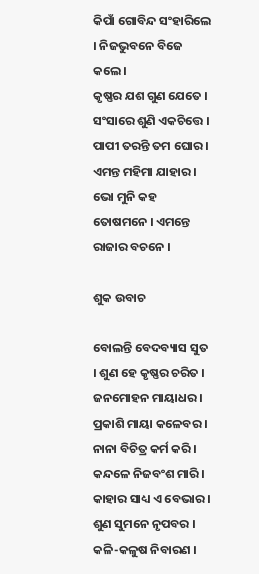କିପାଁ ଗୋବିନ୍ଦ ସଂହାରିଲେ । ନିଜଭୁବନେ ବିଜେ କଲେ ।
କୃଷ୍ଣର ଯଶ ଗୁଣ ଯେତେ । ସଂସାରେ ଶୁଣି ଏକଚିତ୍ତେ ।
ପାପୀ ତରନ୍ତି ତମ ଘୋର । ଏମନ୍ତ ମହିମା ଯାହାର ।
ଭୋ ମୁନି କ‌ହ ତୋଷମନେ । ଏମନ୍ତେ ରାଜାର ବଚନେ ।

ଶୁକ ଉବାଚ

ବୋଲନ୍ତି ବେଦବ୍ୟାସ ସୁତ । ଶୁଣ ହେ କୃଷ୍ଣର ଚରିତ ।
ଜନମୋହ‌ନ ମାୟାଧର । ପ୍ରକାଶି ମାୟା କଳେବର ।
ନାନା ବିଚିତ୍ର କର୍ମ କରି । କନ୍ଦଳେ ନିଜବଂଶ ମାରି ।
କାହାର ସାଧ୍ୟ ଏ ବେଭାର । ଶୁଣ ସୁମନେ ନୃପବର ।
କଳି-କଳୁଷ ନିବାରଣ ।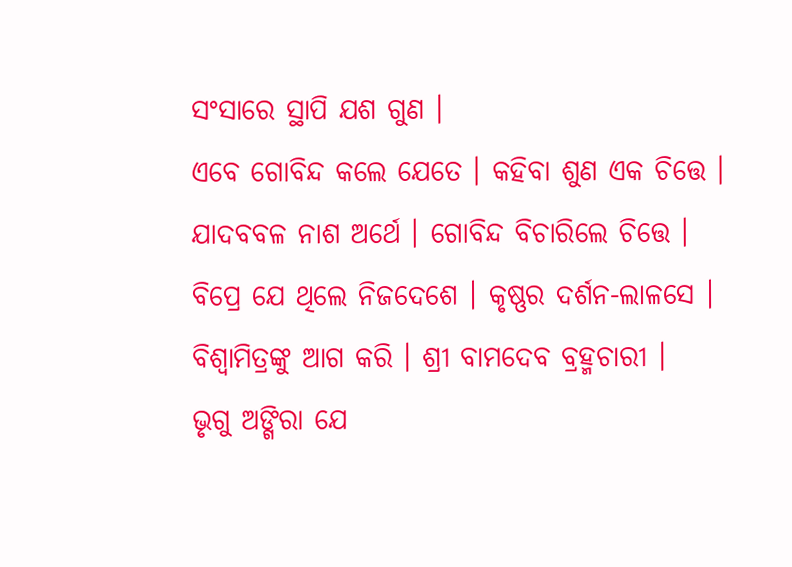ସଂସାରେ ସ୍ଥାପି ଯଶ ଗୁଣ ।
ଏବେ ଗୋବିନ୍ଦ କଲେ ଯେତେ । କ‌ହିବା ଶୁଣ ଏକ ଚିତ୍ତେ ।
ଯାଦବବଳ ନାଶ ଅର୍ଥେ । ଗୋବିନ୍ଦ ବିଚାରିଲେ ଚିତ୍ତେ ।
ବିପ୍ରେ ଯେ ଥିଲେ ନିଜଦେଶେ । କୃଷ୍ଣର ଦର୍ଶନ-ଲାଳସେ ।
ବିଶ୍ୱାମିତ୍ରଙ୍କୁ ଆଗ କରି । ଶ୍ରୀ ବାମଦେବ ବ୍ରହ୍ମଚାରୀ ।
ଭୃଗୁ ଅଙ୍ଗିରା ଯେ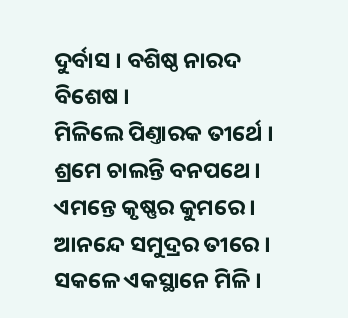ଦୁର୍ବାସ । ବଶିଷ୍ଠ ନାରଦ ବିଶେଷ ।
ମିଳିଲେ ପିଣ୍ତାରକ ତୀର୍ଥେ । ଶ୍ରମେ ଚାଲନ୍ତି ବନପ‌ଥେ ।
ଏମନ୍ତେ କୃଷ୍ଣର କୁମରେ । ଆନନ୍ଦେ ସମୁଦ୍ରର ତୀରେ ।
ସକଳେ ଏକସ୍ଥାନେ ମିଳି ।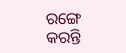ରଙ୍ଗେ କରନ୍ତି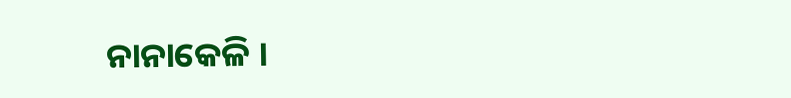ନାନାକେଳି ।